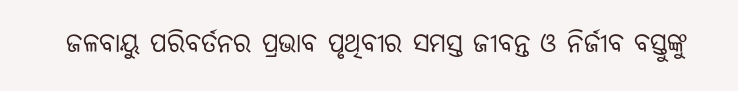ଜଳବାୟୁ ପରିବର୍ତନର ପ୍ରଭାବ ପୃଥିବୀର ସମସ୍ତ ଜୀବନ୍ତ ଓ ନିର୍ଜୀବ ବସ୍ତୁଙ୍କୁ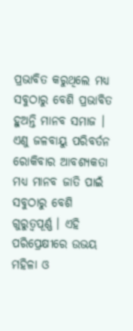ପ୍ରଭାବିତ କରୁଥିଲେ ମଧ୍ୟ ସବୁଠାରୁ ବେଶି ପ୍ରଭାବିତ ହୁଅନ୍ତି ମାନବ ସମାଜ । ଏଣୁ ଜଳବାୟୁ ପରିବର୍ତନ ରୋକିବାର ଆବଶ୍ୟକତା ମଧ୍ୟ ମାନବ ଜାତି ପାଇଁ ସବୁଠାରୁ ବେଶି ଗୁରୁତ୍ୱପୂର୍ଣ୍ଣ । ଏହି ପରିପ୍ରେକ୍ଷୀରେ ଉଭୟ ମହିଳା ଓ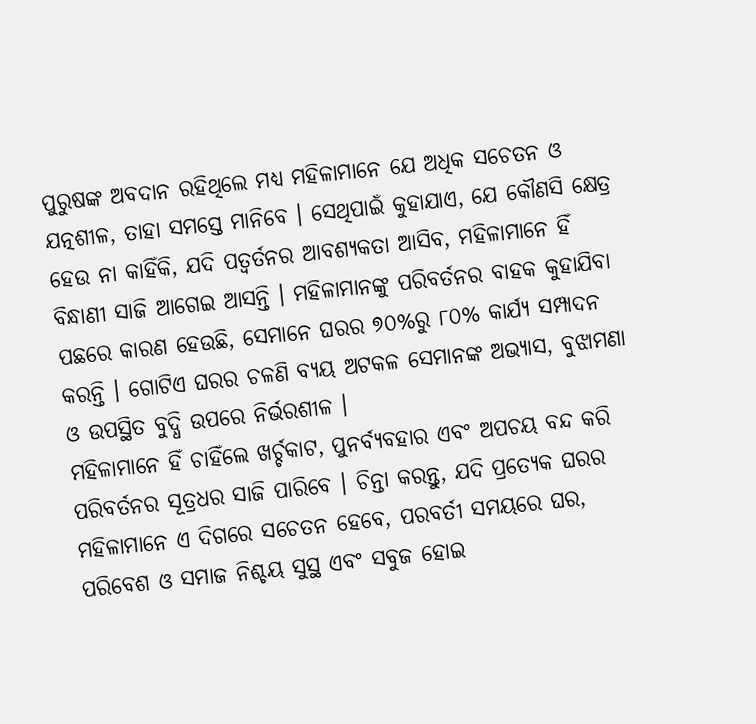ପୁରୁଷଙ୍କ ଅବଦାନ ରହିଥିଲେ ମଧ୍ୟ ମହିଳାମାନେ ଯେ ଅଧିକ ସଚେତନ ଓ ଯତ୍ନଶୀଳ, ତାହା ସମସ୍ତେ ମାନିବେ । ସେଥିପାଇଁ କୁହାଯାଏ, ଯେ କୌଣସି କ୍ଷେତ୍ର ହେଉ ନା କାହିଁକି, ଯଦି ପତ୍ୱର୍ତନର ଆବଶ୍ୟକତା ଆସିବ, ମହିଳାମାନେ ହିଁ ବିନ୍ଧାଣୀ ସାଜି ଆଗେଇ ଆସନ୍ତି । ମହିଳାମାନଙ୍କୁ ପରିବର୍ତନର ବାହକ କୁହାଯିବା ପଛରେ କାରଣ ହେଉଛି, ସେମାନେ ଘରର ୭୦%ରୁ ୮୦% କାର୍ଯ୍ୟ ସମ୍ପାଦନ କରନ୍ତି । ଗୋଟିଏ ଘରର ଚଳଣି ବ୍ୟୟ ଅଟକଳ ସେମାନଙ୍କ ଅଭ୍ୟାସ, ବୁଝାମଣା ଓ ଉପସ୍ଥିତ ବୁଦ୍ଧି ଉପରେ ନିର୍ଭରଶୀଳ ।
ମହିଳାମାନେ ହିଁ ଚାହିଁଲେ ଖର୍ଚ୍ଚକାଟ, ପୁନର୍ବ୍ୟବହାର ଏବଂ ଅପଚୟ ବନ୍ଦ କରି ପରିବର୍ତନର ସୂତ୍ରଧର ସାଜି ପାରିବେ । ଚିନ୍ତା କରନ୍ତୁ, ଯଦି ପ୍ରତ୍ୟେକ ଘରର ମହିଳାମାନେ ଏ ଦିଗରେ ସଚେତନ ହେବେ, ପରବର୍ତୀ ସମୟରେ ଘର, ପରିବେଶ ଓ ସମାଜ ନିଶ୍ଚୟ ସୁସ୍ଥ ଏବଂ ସବୁଜ ହୋଇ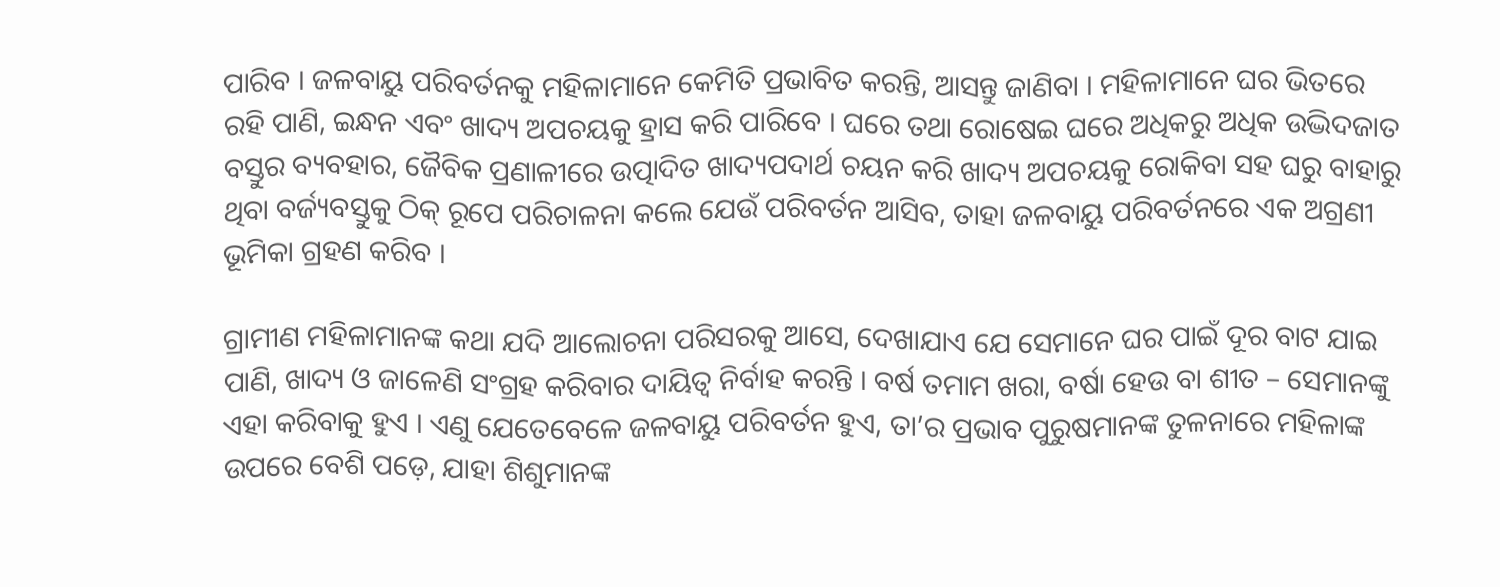ପାରିବ । ଜଳବାୟୁ ପରିବର୍ତନକୁ ମହିଳାମାନେ କେମିତି ପ୍ରଭାବିତ କରନ୍ତି, ଆସନ୍ତୁ ଜାଣିବା । ମହିଳାମାନେ ଘର ଭିତରେ ରହି ପାଣି, ଇନ୍ଧନ ଏବଂ ଖାଦ୍ୟ ଅପଚୟକୁ ହ୍ରାସ କରି ପାରିବେ । ଘରେ ତଥା ରୋଷେଇ ଘରେ ଅଧିକରୁ ଅଧିକ ଉଦ୍ଭିଦଜାତ ବସ୍ତୁର ବ୍ୟବହାର, ଜୈବିକ ପ୍ରଣାଳୀରେ ଉତ୍ପାଦିତ ଖାଦ୍ୟପଦାର୍ଥ ଚୟନ କରି ଖାଦ୍ୟ ଅପଚୟକୁ ରୋକିବା ସହ ଘରୁ ବାହାରୁ ଥିବା ବର୍ଜ୍ୟବସ୍ତୁକୁ ଠିକ୍ ରୂପେ ପରିଚାଳନା କଲେ ଯେଉଁ ପରିବର୍ତନ ଆସିବ, ତାହା ଜଳବାୟୁ ପରିବର୍ତନରେ ଏକ ଅଗ୍ରଣୀ ଭୂମିକା ଗ୍ରହଣ କରିବ ।

ଗ୍ରାମୀଣ ମହିଳାମାନଙ୍କ କଥା ଯଦି ଆଲୋଚନା ପରିସରକୁ ଆସେ, ଦେଖାଯାଏ ଯେ ସେମାନେ ଘର ପାଇଁ ଦୂର ବାଟ ଯାଇ ପାଣି, ଖାଦ୍ୟ ଓ ଜାଳେଣି ସଂଗ୍ରହ କରିବାର ଦାୟିତ୍ୱ ନିର୍ବାହ କରନ୍ତି । ବର୍ଷ ତମାମ ଖରା, ବର୍ଷା ହେଉ ବା ଶୀତ – ସେମାନଙ୍କୁ ଏହା କରିବାକୁ ହୁଏ । ଏଣୁ ଯେତେବେଳେ ଜଳବାୟୁ ପରିବର୍ତନ ହୁଏ, ତା’ର ପ୍ରଭାବ ପୁରୁଷମାନଙ୍କ ତୁଳନାରେ ମହିଳାଙ୍କ ଉପରେ ବେଶି ପଡ଼େ, ଯାହା ଶିଶୁମାନଙ୍କ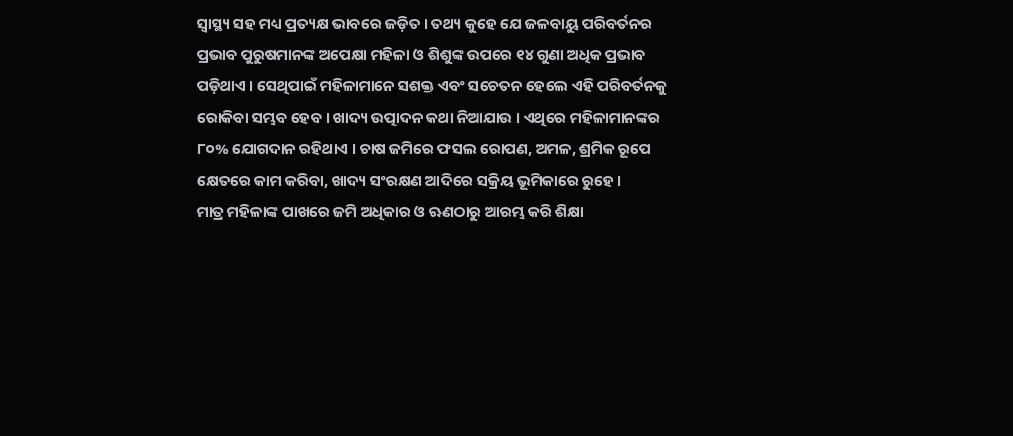ସ୍ୱାସ୍ଥ୍ୟ ସହ ମଧ୍ୟ ପ୍ରତ୍ୟକ୍ଷ ଭାବରେ ଜଡ଼ିତ । ତଥ୍ୟ କୁହେ ଯେ ଜଳବାୟୁ ପରିବର୍ତନର ପ୍ରଭାବ ପୁରୁଷମାନଙ୍କ ଅପେକ୍ଷା ମହିଳା ଓ ଶିଶୁଙ୍କ ଉପରେ ୧୪ ଗୁଣା ଅଧିକ ପ୍ରଭାବ ପଡ଼ିଥାଏ । ସେଥିପାଇଁ ମହିଳାମାନେ ସଶକ୍ତ ଏବଂ ସଚେତନ ହେଲେ ଏହି ପରିବର୍ତନକୁ ରୋକିବା ସମ୍ଭବ ହେବ । ଖାଦ୍ୟ ଉତ୍ପାଦନ କଥା ନିଆଯାଉ । ଏଥିରେ ମହିଳାମାନଙ୍କର ୮୦% ଯୋଗଦାନ ରହିଥାଏ । ଚାଷ ଜମିରେ ଫସଲ ରୋପଣ, ଅମଳ, ଶ୍ରମିକ ରୂପେ କ୍ଷେତରେ କାମ କରିବା, ଖାଦ୍ୟ ସଂରକ୍ଷଣ ଆଦିରେ ସକ୍ରିୟ ଭୂମିକାରେ ରୁହେ ।
ମାତ୍ର ମହିଳାଙ୍କ ପାଖରେ ଜମି ଅଧିକାର ଓ ଋଣଠାରୁ ଆରମ୍ଭ କରି ଶିକ୍ଷା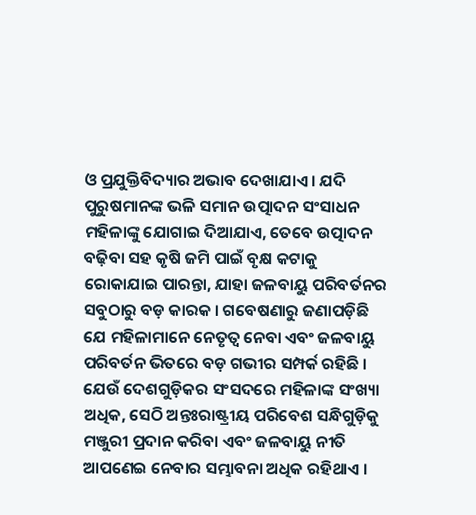ଓ ପ୍ରଯୁକ୍ତିବିଦ୍ୟାର ଅଭାବ ଦେଖାଯାଏ । ଯଦି ପୁରୁଷମାନଙ୍କ ଭଳି ସମାନ ଉତ୍ପାଦନ ସଂସାଧନ ମହିଳାଙ୍କୁ ଯୋଗାଇ ଦିଆଯାଏ, ତେବେ ଉତ୍ପାଦନ ବଢ଼ିବା ସହ କୃଷି ଜମି ପାଇଁ ବୃକ୍ଷ କଟାକୁ ରୋକାଯାଇ ପାରନ୍ତା, ଯାହା ଜଳବାୟୁ ପରିବର୍ତନର ସବୁଠାରୁ ବଡ଼ କାରକ । ଗବେଷଣାରୁ ଜଣାପଡ଼ିଛି ଯେ ମହିଳାମାନେ ନେତୃତ୍ୱ ନେବା ଏବଂ ଜଳବାୟୁ ପରିବର୍ତନ ଭିତରେ ବଡ଼ ଗଭୀର ସମ୍ପର୍କ ରହିଛି । ଯେଉଁ ଦେଶଗୁଡ଼ିକର ସଂସଦରେ ମହିଳାଙ୍କ ସଂଖ୍ୟା ଅଧିକ, ସେଠି ଅନ୍ତଃରାଷ୍ଟ୍ରୀୟ ପରିବେଶ ସନ୍ଧିଗୁଡ଼ିକୁ ମଞ୍ଜୁରୀ ପ୍ରଦାନ କରିବା ଏବଂ ଜଳବାୟୁ ନୀତି ଆପଣେଇ ନେବାର ସମ୍ଭାବନା ଅଧିକ ରହିଥାଏ ।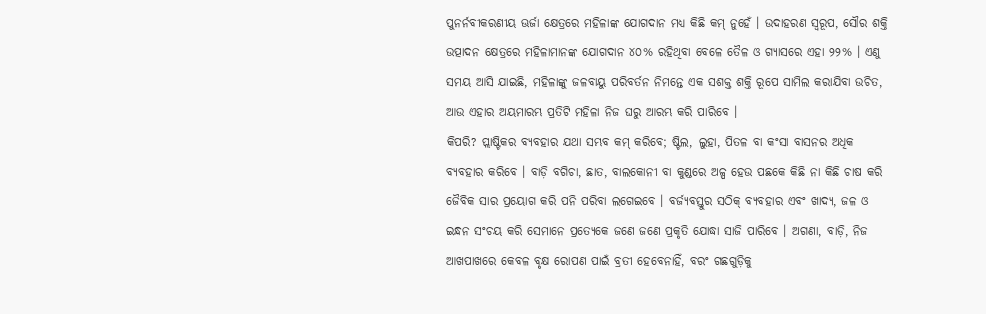ପୁନର୍ନବୀକରଣୀୟ ଊର୍ଜା କ୍ଷେତ୍ରରେ ମହିଳାଙ୍କ ଯୋଗଦାନ ମଧ୍ୟ କିଛି କମ୍ ନୁହେଁ । ଉଦାହରଣ ସ୍ୱରୂପ, ସୌର ଶକ୍ତି ଉତ୍ପାଦନ କ୍ଷେତ୍ରରେ ମହିଳାମାନଙ୍କ ଯୋଗଦାନ ୪୦% ରହିଥିବା ବେଳେ ତୈଳ ଓ ଗ୍ୟାସରେ ଏହା ୨୨% । ଏଣୁ ସମୟ ଆସି ଯାଇଛି, ମହିଳାଙ୍କୁ ଜଳବାୟୁ ପରିବର୍ତନ ନିମନ୍ତେ ଏକ ସଶକ୍ତ ଶକ୍ତି ରୂପେ ସାମିଲ କରାଯିବା ଉଚିତ, ଆଉ ଏହାର ଅୟମାରମ୍ଭ ପ୍ରତିଟି ମହିଳା ନିଜ ଘରୁ ଆରମ୍ଭ କରି ପାରିବେ ।
କିପରି? ପ୍ଲାଷ୍ଟିକର ବ୍ୟବହାର ଯଥା ସମ୍ଭବ କମ୍ କରିବେ; ଷ୍ଟିଲ, ଲୁହା, ପିତଳ ବା କଂସା ବାସନର ଅଧିକ ବ୍ୟବହାର କରିବେ । ବାଡ଼ି ବଗିଚା, ଛାତ, ବାଲକୋନୀ ବା କୁଣ୍ଡରେ ଅଳ୍ପ ହେଉ ପଛକେ କିଛି ନା କିଛି ଚାଷ କରି ଜୈବିକ ସାର ପ୍ରୟୋଗ କରି ପନି ପରିବା ଲଗେଇବେ । ବର୍ଜ୍ୟବସ୍ତୁର ସଠିକ୍ ବ୍ୟବହାର ଏବଂ ଖାଦ୍ୟ, ଜଳ ଓ ଇନ୍ଧନ ସଂଚୟ କରି ସେମାନେ ପ୍ରତ୍ୟେକେ ଜଣେ ଜଣେ ପ୍ରକୃତି ଯୋଦ୍ଧା ସାଜି ପାରିବେ । ଅଗଣା, ବାଡ଼ି, ନିଜ ଆଖପାଖରେ କେବଳ ବୃକ୍ଷ ରୋପଣ ପାଇଁ ବ୍ରତୀ ହେବେନାହିଁ, ବରଂ ଗଛଗୁଡ଼ିକୁ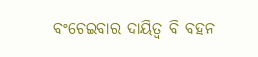ବଂଚେଇବାର ଦାୟିତ୍ୱ ବି ବହନ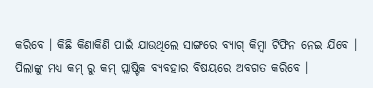କରିବେ । କିଛି କିଣାକିଣି ପାଇଁ ଯାଉଥିଲେ ସାଙ୍ଗରେ ବ୍ୟାଗ୍ କିମ୍ବା ଟିଫିନ ନେଇ ଯିବେ । ପିଲାଙ୍କୁ ମଧ୍ୟ କମ୍ ରୁ କମ୍ ପ୍ଲାଷ୍ଟିକ ବ୍ୟବହାର ବିଷୟରେ ଅବଗତ କରିବେ ।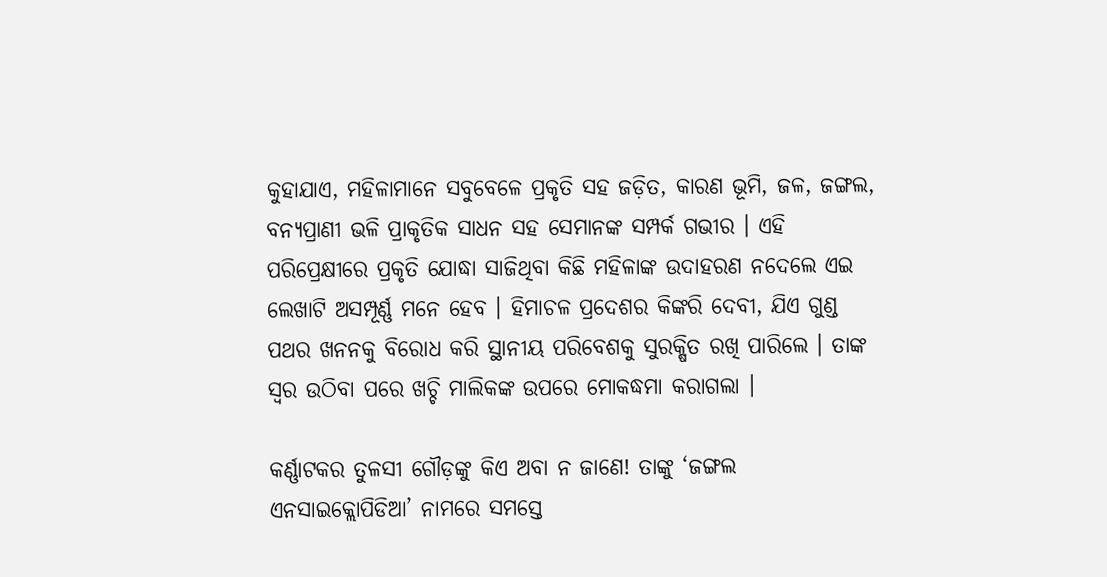କୁହାଯାଏ, ମହିଳାମାନେ ସବୁବେଳେ ପ୍ରକୃତି ସହ ଜଡ଼ିତ, କାରଣ ଭୂମି, ଜଳ, ଜଙ୍ଗଲ, ବନ୍ୟପ୍ରାଣୀ ଭଳି ପ୍ରାକୃତିକ ସାଧନ ସହ ସେମାନଙ୍କ ସମ୍ପର୍କ ଗଭୀର । ଏହି ପରିପ୍ରେକ୍ଷୀରେ ପ୍ରକୃତି ଯୋଦ୍ଧା ସାଜିଥିବା କିଛି ମହିଳାଙ୍କ ଉଦାହରଣ ନଦେଲେ ଏଇ ଲେଖାଟି ଅସମ୍ପୂର୍ଣ୍ଣ ମନେ ହେବ । ହିମାଚଳ ପ୍ରଦେଶର କିଙ୍କରି ଦେବୀ, ଯିଏ ଗୁଣ୍ଡ ପଥର ଖନନକୁ ବିରୋଧ କରି ସ୍ଥାନୀୟ ପରିବେଶକୁ ସୁରକ୍ଷିତ ରଖି ପାରିଲେ । ତାଙ୍କ ସ୍ୱର ଉଠିବା ପରେ ଖଚ୍ଚି ମାଲିକଙ୍କ ଉପରେ ମୋକଦ୍ଧମା କରାଗଲା ।

କର୍ଣ୍ଣାଟକର ତୁଳସୀ ଗୌଡ଼ଙ୍କୁ କିଏ ଅବା ନ ଜାଣେ! ତାଙ୍କୁ ‘ଜଙ୍ଗଲ ଏନସାଇକ୍ଲୋପିଡିଆ’ ନାମରେ ସମସ୍ତେ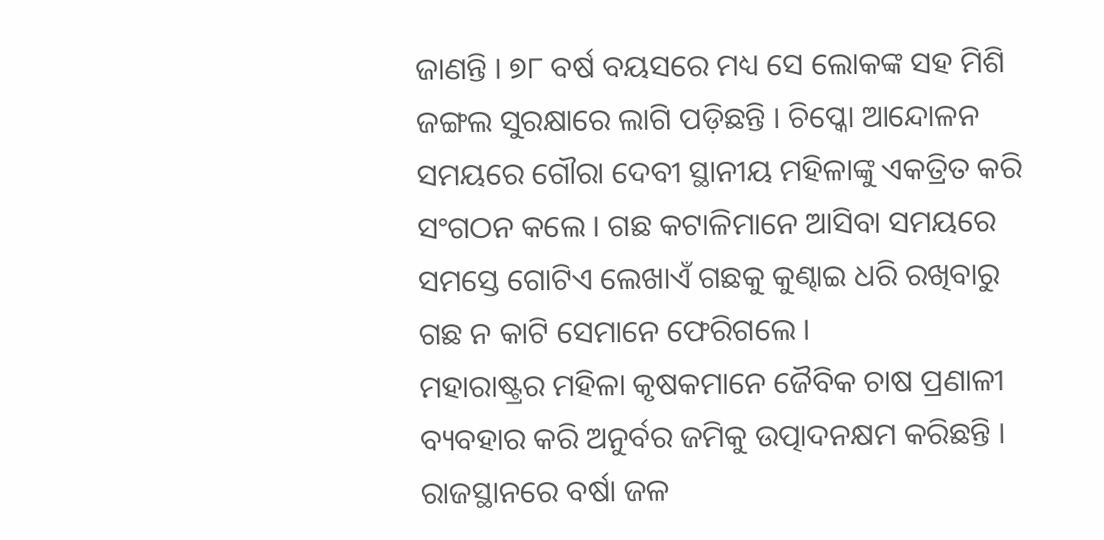ଜାଣନ୍ତି । ୭୮ ବର୍ଷ ବୟସରେ ମଧ୍ୟ ସେ ଲୋକଙ୍କ ସହ ମିଶି ଜଙ୍ଗଲ ସୁରକ୍ଷାରେ ଲାଗି ପଡ଼ିଛନ୍ତି । ଚିପ୍କୋ ଆନ୍ଦୋଳନ ସମୟରେ ଗୌରା ଦେବୀ ସ୍ଥାନୀୟ ମହିଳାଙ୍କୁ ଏକତ୍ରିତ କରି ସଂଗଠନ କଲେ । ଗଛ କଟାଳିମାନେ ଆସିବା ସମୟରେ ସମସ୍ତେ ଗୋଟିଏ ଲେଖାଏଁ ଗଛକୁ କୁଣ୍ଢାଇ ଧରି ରଖିବାରୁ ଗଛ ନ କାଟି ସେମାନେ ଫେରିଗଲେ ।
ମହାରାଷ୍ଟ୍ରର ମହିଳା କୃଷକମାନେ ଜୈବିକ ଚାଷ ପ୍ରଣାଳୀ ବ୍ୟବହାର କରି ଅନୁର୍ବର ଜମିକୁ ଉତ୍ପାଦନକ୍ଷମ କରିଛନ୍ତି । ରାଜସ୍ଥାନରେ ବର୍ଷା ଜଳ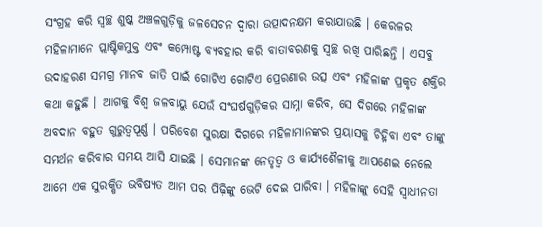ସଂଗ୍ରହ କରି ସ୍ୱଚ୍ଛ ଶୁଷ୍କ ଅଞ୍ଚଳଗୁଡ଼ିକୁ ଜଳସେଚନ ଦ୍ୱାରା ଉତ୍ପାଦନକ୍ଷମ କରାଯାଉଛି । କେରଳର ମହିଳାମାନେ ପ୍ଲାଷ୍ଟିକମୁକ୍ତ ଏବଂ କମ୍ପୋଷ୍ଟ ବ୍ୟବହାର କରି ବାତାବରଣକୁ ସ୍ୱଚ୍ଛ ରଖି ପାରିଛନ୍ତି । ଏସବୁ ଉଦାହରଣ ସମଗ୍ର ମାନବ ଜାତି ପାଇଁ ଗୋଟିଏ ଗୋଟିଏ ପ୍ରେରଣାର ଉତ୍ସ ଏବଂ ମହିଳାଙ୍କ ପ୍ରକୃତ ଶକ୍ତିର କଥା କହୁଛି । ଆଗକୁ ବିଶ୍ୱ ଜଳବାୟୁ ଯେଉଁ ସଂଘର୍ଷଗୁଡ଼ିକର ସାମ୍ନା କରିବ, ସେ ଦିଗରେ ମହିଳାଙ୍କ ଅବଦାନ ବହୁତ ଗୁରୁତ୍ୱପୂର୍ଣ୍ଣ । ପରିବେଶ ସୁରକ୍ଷା ଦିଗରେ ମହିଳାମାନଙ୍କର ପ୍ରୟାସକୁ ଚିହ୍ନିବା ଏବଂ ତାଙ୍କୁ ସମର୍ଥନ କରିବାର ସମୟ ଆସି ଯାଇଛି । ସେମାନଙ୍କ ନେତୃତ୍ୱ ଓ କାର୍ଯ୍ୟଶୈଳୀକୁ ଆପଣେଇ ନେଲେ ଆମେ ଏକ ସୁରକ୍ଷିତ ଭବିଷ୍ୟତ ଆମ ପର ପିଢ଼ିଙ୍କୁ ଭେଟି ଦେଇ ପାରିବା । ମହିଳାଙ୍କୁ ସେହି ସ୍ୱାଧୀନତା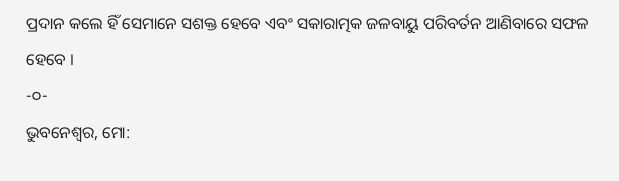ପ୍ରଦାନ କଲେ ହିଁ ସେମାନେ ସଶକ୍ତ ହେବେ ଏବଂ ସକାରାତ୍ମକ ଜଳବାୟୁ ପରିବର୍ତନ ଆଣିବାରେ ସଫଳ ହେବେ ।
-୦-
ଭୁବନେଶ୍ୱର, ମୋ: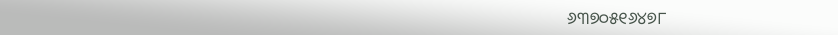୬୩୭୦୫୧୬୪୭୮